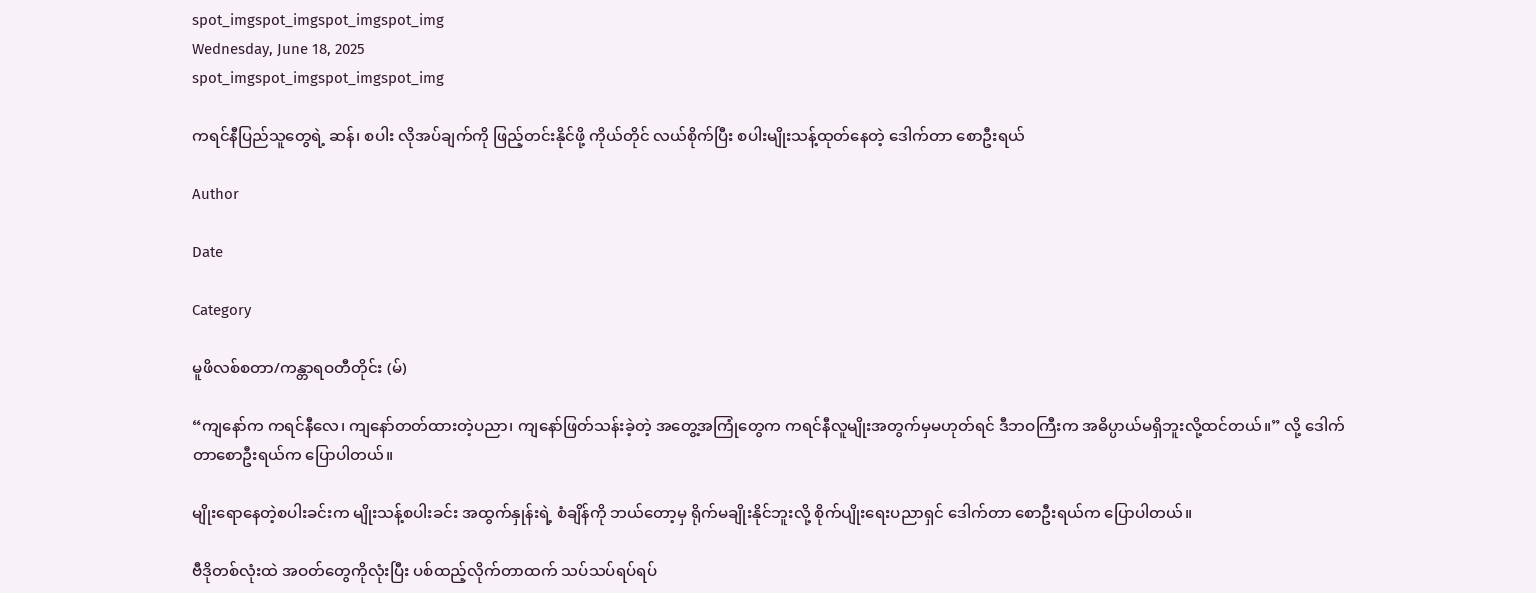spot_imgspot_imgspot_imgspot_img
Wednesday, June 18, 2025
spot_imgspot_imgspot_imgspot_img

ကရင်နီပြည်သူတွေရဲ့ ဆန်၊ စပါး လိုအပ်ချက်ကို ဖြည့်တင်းနိုင်ဖို့ ကိုယ်တိုင် လယ်စိုက်ပြီး စပါးမျိုးသန့်ထုတ်နေတဲ့ ဒေါက်တာ စောဦးရယ်

Author

Date

Category

မူဖိလစ်စတာ/ကန္တာရဝတီတိုင်း (မ်)

“ကျနော်က ကရင်နီလေ၊ ကျနော်တတ်ထားတဲ့ပညာ၊ ကျနော်ဖြတ်သန်းခဲ့တဲ့ အတွေ့အကြုံတွေက ကရင်နီလူမျိုးအတွက်မှမဟုတ်ရင် ဒီဘဝကြီးက အဓိပ္ပာယ်မရှိဘူးလို့ထင်တယ်။” လို့ ဒေါက်တာစောဦးရယ်က ပြောပါတယ်။

မျိုးရောနေတဲ့စပါးခင်းက မျိုးသန့်စပါးခင်း အထွက်နှုန်းရဲ့ စံချိန်ကို ဘယ်တော့မှ ရိုက်မချိုးနိုင်ဘူးလို့ စိုက်ပျိုးရေးပညာရှင် ဒေါက်တာ စောဦးရယ်က ပြောပါတယ်။

ဗီဒိုတစ်လုံးထဲ အဝတ်တွေကိုလုံးပြီး ပစ်ထည့်လိုက်တာထက် သပ်သပ်ရပ်ရပ်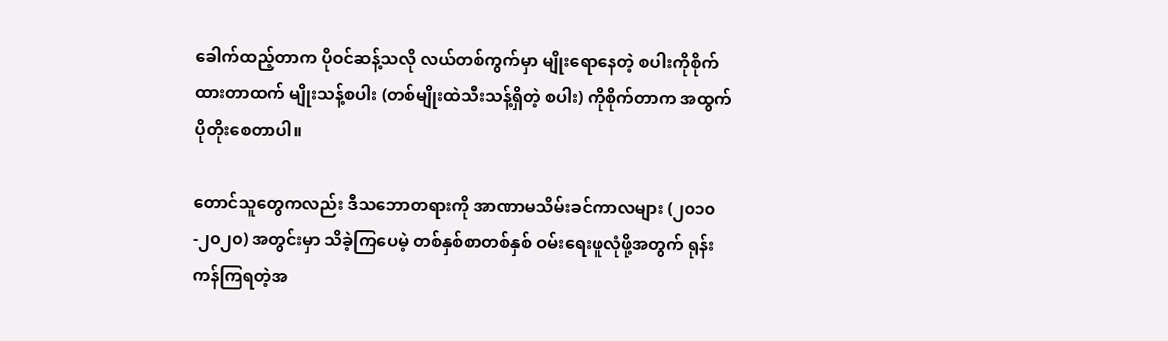ခေါက်ထည့်တာက ပိုဝင်ဆန့်သလို လယ်တစ်ကွက်မှာ မျိုးရောနေတဲ့ စပါးကိုစိုက်ထားတာထက် မျိုးသန့်စပါး (တစ်မျိုးထဲသီးသန့်ရှိတဲ့ စပါး) ကိုစိုက်တာက အထွက်ပိုတိုးစေတာပါ။

တောင်သူတွေကလည်း ဒီသဘောတရားကို အာဏာမသိမ်းခင်ကာလများ (၂၀၁၀-၂၀၂၀) အတွင်းမှာ သိခဲ့ကြပေမဲ့ တစ်နှစ်စာတစ်နှစ် ဝမ်းရေးဖူလုံဖို့အတွက် ရုန်းကန်ကြရတဲ့အ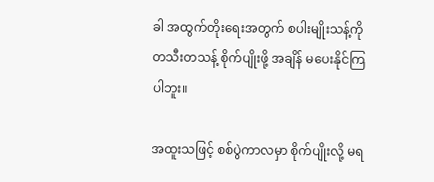ခါ အထွက်တိုးရေးအတွက် စပါးမျိုးသန့်ကို တသီးတသန့် စိုက်ပျိုးဖို့ အချိန် မပေးနိုင်ကြပါဘူး။

အထူးသဖြင့် စစ်ပွဲကာလမှာ စိုက်ပျိုးလို့ မရ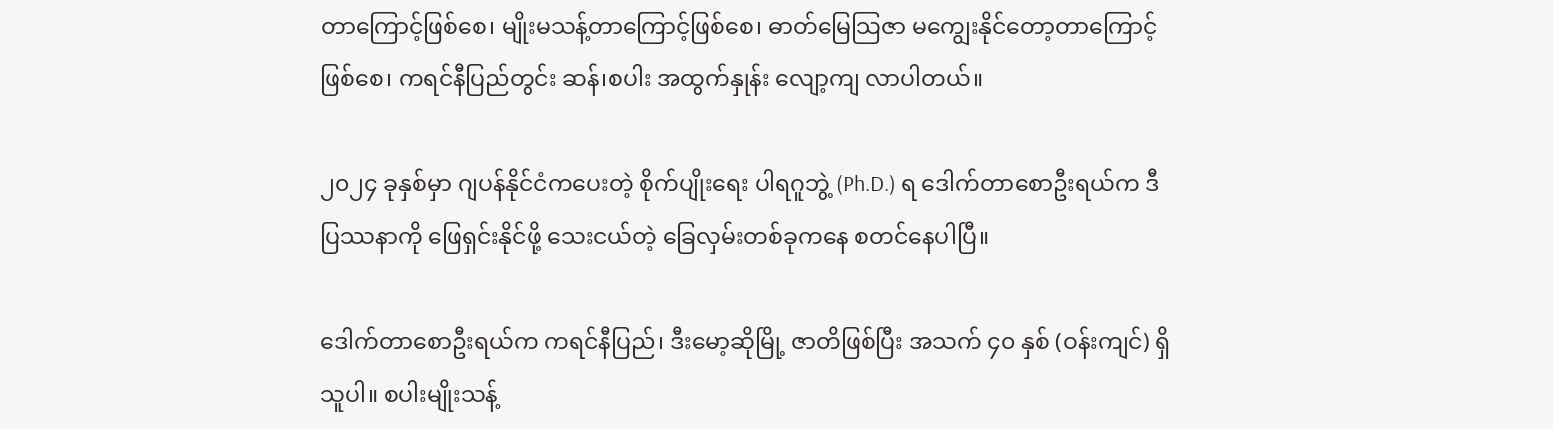တာကြောင့်ဖြစ်စေ၊ မျိုးမသန့်တာကြောင့်ဖြစ်စေ၊ ဓာတ်မြေသြဇာ မကျွေးနိုင်တော့တာကြောင့် ဖြစ်စေ၊ ကရင်နီပြည်တွင်း ဆန်၊စပါး အထွက်နှုန်း လျော့ကျ လာပါတယ်။

၂၀၂၄ ခုနှစ်မှာ ဂျပန်နိုင်ငံကပေးတဲ့ စိုက်ပျိုးရေး ပါရဂူဘွဲ့ (Ph.D.) ရ ဒေါက်တာစောဦးရယ်က ဒီပြဿနာကို ဖြေရှင်းနိုင်ဖို့ သေးငယ်တဲ့ ခြေလှမ်းတစ်ခုကနေ စတင်နေပါပြီ။

ဒေါက်တာစောဦးရယ်က ကရင်နီပြည်၊ ဒီးမော့ဆိုမြို့ ဇာတိဖြစ်ပြီး အသက် ၄၀ နှစ် (ဝန်းကျင်) ရှိသူပါ။ စပါးမျိုးသန့်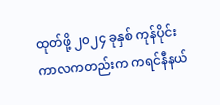ထုတ်ဖို့ ၂၀၂၄ ခုနှစ် ကုန်ပိုင်းကာလကတည်းက ကရင်နီနယ်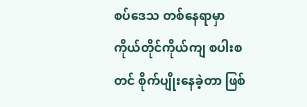စပ်ဒေသ တစ်နေရာမှာ ကိုယ်တိုင်ကိုယ်ကျ စပါးစတင် စိုက်ပျိုးနေခဲ့တာ ဖြစ်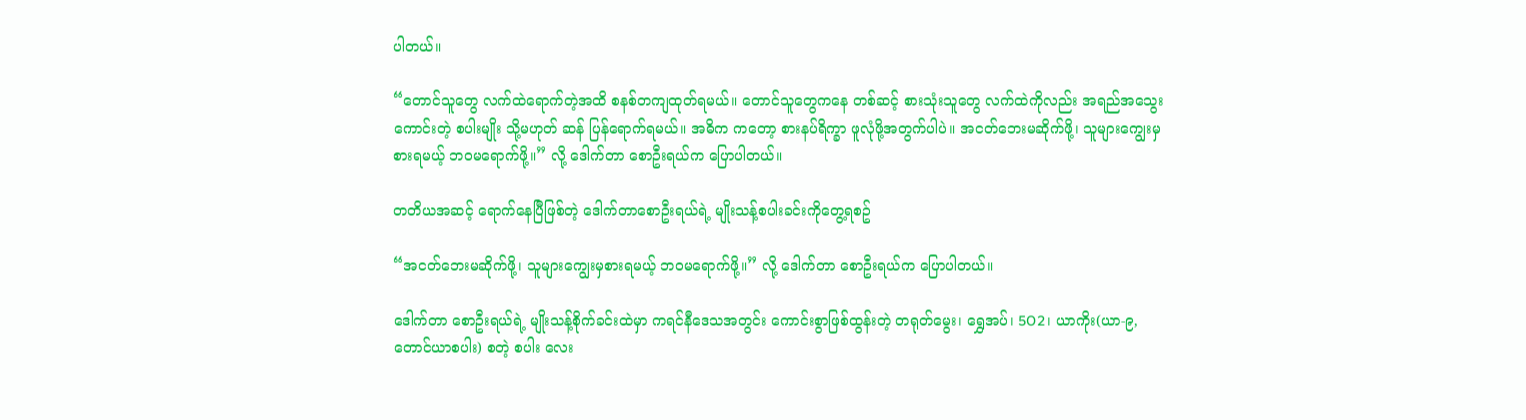ပါတယ်။

“တောင်သူတွေ လက်ထဲရောက်တဲ့အထိ စနစ်တကျထုတ်ရမယ်။ တောင်သူတွေကနေ တစ်ဆင့် စားသုံးသူတွေ လက်ထဲကိုလည်း အရည်အသွေးကောင်းတဲ့ စပါးမျိုး သို့မဟုတ် ဆန် ပြန်ရောက်ရမယ်။ အဓိက ကတော့ စားနပ်ရိက္ခာ ဖူလုံဖို့အတွက်ပါပဲ။ အငတ်ဘေးမဆိုက်ဖို့၊ သူများကျွေးမှစားရမယ့် ဘဝမရောက်ဖို့။” လို့ ဒေါက်တာ စောဦးရယ်က ပြောပါတယ်။

တတိယအဆင့် ရောက်နေပြီဖြစ်တဲ့ ဒေါက်တာစောဦးရယ်ရဲ့ မျိုးသန့်စပါးခင်းကိုတွေ့ရစဥ်

“အငတ်ဘေးမဆိုက်ဖို့၊ သူများကျွေးမှစားရမယ့် ဘဝမရောက်ဖို့။” လို့ ဒေါက်တာ စောဦးရယ်က ပြောပါတယ်။

ဒေါက်တာ စောဦးရယ်ရဲ့ မျိုးသန့်စိုက်ခင်းထဲမှာ ကရင်နီဒေသအတွင်း ကောင်းစွာဖြစ်ထွန်းတဲ့ တရုတ်မွေး၊ ရွှေအပ်၊ 5O2၊ ယာကိုး(ယာ-၉, တောင်ယာစပါး) စတဲ့ စပါး လေး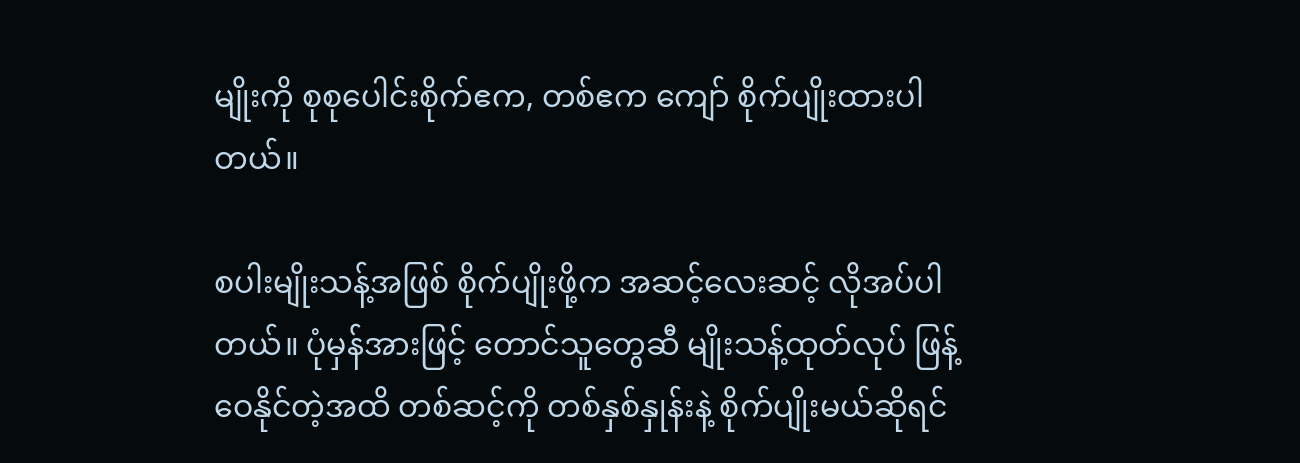မျိုးကို စုစုပေါင်းစိုက်ဧက, တစ်ဧက ကျော် စိုက်ပျိုးထားပါတယ်။

စပါးမျိုးသန့်အဖြစ် စိုက်ပျိုးဖို့က အဆင့်လေးဆင့် လိုအပ်ပါတယ်။ ပုံမှန်အားဖြင့် တောင်သူတွေဆီ မျိုးသန့်ထုတ်လုပ် ဖြန့်ဝေနိုင်တဲ့အထိ တစ်ဆင့်ကို တစ်နှစ်နှုန်းနဲ့ စိုက်ပျိုးမယ်ဆိုရင်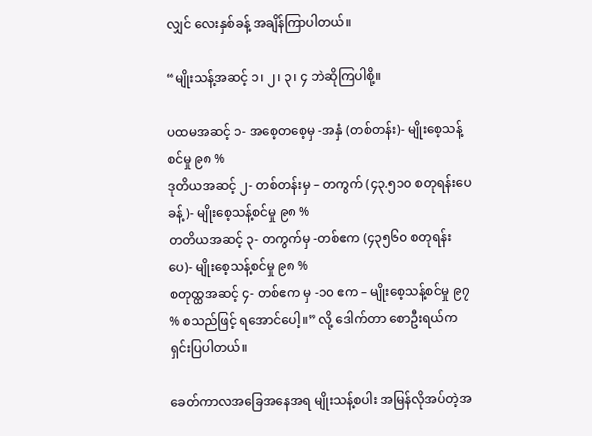လျှင် လေးနှစ်ခန့် အချိန်ကြာပါတယ်။

“မျိုးသန့်အဆင့် ၁၊ ၂၊ ၃၊ ၄ ဘဲဆိုကြပါစို့။

ပထမအဆင့် ၁- အစေ့တစေ့မှ -အနှံ (တစ်တန်း)- မျိုးစေ့သန့်စင်မှု ၉၈ %
ဒုတိယအဆင့် ၂- တစ်တန်းမှ – တကွက် (၄၃.၅၁၀ စတုရန်းပေခန့်)- မျိုးစေ့သန့်စင်မှု ၉၈ %
တတိယအဆင့် ၃- တကွက်မှ -တစ်ဧက (၄၃၅၆၀ စတုရန်းပေ)- မျိုးစေ့သန့်စင်မှု ၉၈ %
စတုထ္ထအဆင့် ၄- တစ်ဧက မှ -၁၀ ဧက – မျိုးစေ့သန့်စင်မှု ၉၇ % စသည်ဖြင့် ရအောင်ပေါ့။” လို့ ဒေါက်တာ စောဦးရယ်က ရှင်းပြပါတယ်။

ခေတ်ကာလအခြေအနေအရ မျိုးသန့်စပါး အမြန်လိုအပ်တဲ့အ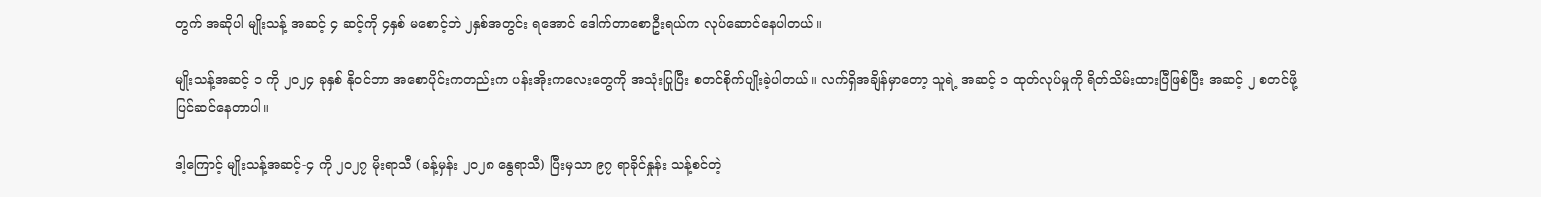တွက် အဆိုပါ မျိုးသန့် အဆင့် ၄ ဆင့်ကို ၄နှစ် မစောင့်ဘဲ ၂နှစ်အတွင်း ရအောင် ဒေါက်တာစောဦးရယ်က လုပ်ဆောင်နေပါတယ်။

မျိုးသန့်အဆင့် ၁ ကို ၂၀၂၄ ခုနှစ် နိုဝင်ဘာ အစောပိုင်းကတည်းက ပန်းအိုးကလေးတွေကို အသုံးပြုပြီး စတင်စိုက်ပျိုးခဲ့ပါတယ်။ လက်ရှိအချိန်မှာတော့ သူရဲ့ အဆင့် ၁ ထုတ်လုပ်မှုကို ရိတ်သိမ်းထားပြီဖြစ်ပြီး အဆင့် ၂ စတင်ဖို့ ပြင်ဆင်နေတာပါ။

ဒါ့ကြောင့် မျိုးသန့်အဆင့်-၄ ကို ၂၀၂၇ မိုးရာသီ (ခန့်မှန်း ၂၀၂၈ နွေရာသီ) ပြီးမှသာ ၉၇ ရာခိုင်နှုန်း သန့်စင်တဲ့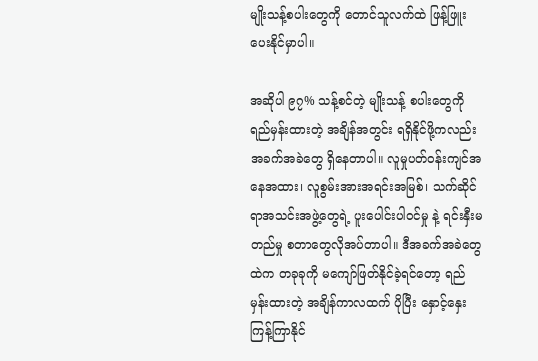မျိုးသန့်စပါးတွေကို တောင်သူလက်ထဲ ဖြန့်ဖြူးပေးနိုင်မှာပါ။

အဆိုပါ ၉၇% သန့်စင်တဲ့ မျိုးသန့် စပါးတွေကို ရည်မှန်းထားတဲ့ အချိန်အတွင်း ရရှိနိုင်ဖို့ကလည်း အခက်အခဲတွေ ရှိနေတာပါ။ လူမှုပတ်ဝန်းကျင်အနေအထား၊ လူစွမ်းအားအရင်းအမြစ်၊ သက်ဆိုင်ရာအသင်းအဖွဲ့တွေရဲ့ ပူးပေါင်းပါဝင်မှု နဲ့ ရင်းနှီးမတည်မှု စတာတွေလိုအပ်တာပါ။ ဒီအခက်အခဲတွေထဲက တခုခုကို မကျော်ဖြတ်နိုင်ခဲ့ရင်တော့ ရည်မှန်းထားတဲ့ အချိန်ကာလထက် ပိုပြီး နှောင့်နှေးကြန့်ကြာနိုင်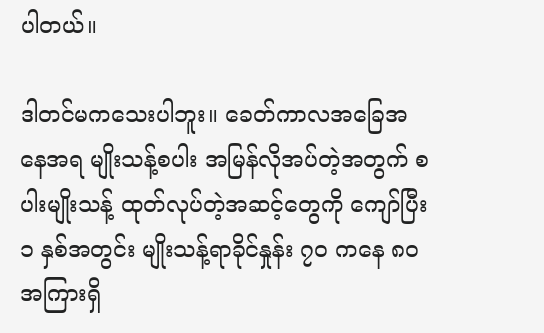ပါတယ်။

ဒါတင်မကသေးပါဘူး။ ခေတ်ကာလအခြေအနေအရ မျိုးသန့်စပါး အမြန်လိုအပ်တဲ့အတွက် စပါးမျိုးသန့် ထုတ်လုပ်တဲ့အဆင့်တွေကို ကျော်ပြီး ၁ နှစ်အတွင်း မျိုးသန့်ရာခိုင်နှုန်း ၇၀ ကနေ ၈၀ အကြားရှိ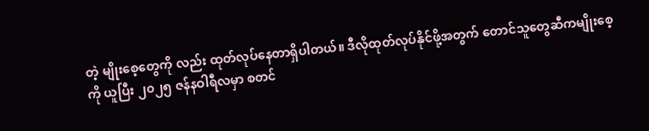တဲ့ မျိုးစေ့တွေကို လည်း ထုတ်လုပ်နေတာရှိပါတယ်။ ဒီလိုထုတ်လုပ်နိုင်ဖို့အတွက် တောင်သူတွေဆီကမျိုးစေ့ကို ယူပြီး ၂၀၂၅ ဇန်နဝါရီလမှာ စတင်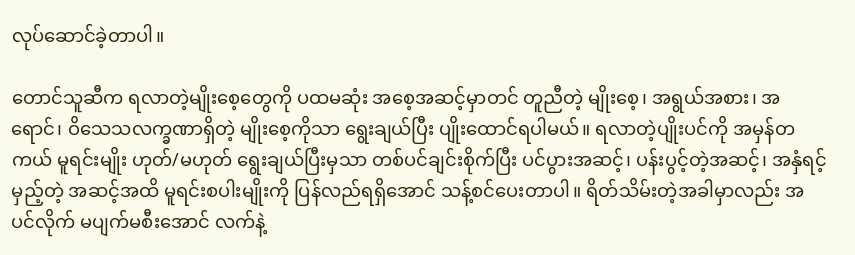လုပ်ဆောင်ခဲ့တာပါ။

တောင်သူဆီက ရလာတဲ့မျိုးစေ့တွေကို ပထမဆုံး အစေ့အဆင့်မှာတင် တူညီတဲ့ မျိုးစေ့၊ အရွယ်အစား၊ အရောင်၊ ဝိသေသလက္ခဏာရှိတဲ့ မျိုးစေ့ကိုသာ ရွေးချယ်ပြီး ပျိုးထောင်ရပါမယ်။ ရလာတဲ့ပျိုးပင်ကို အမှန်တကယ် မူရင်းမျိုး ဟုတ်/မဟုတ် ရွေးချယ်ပြီးမှသာ တစ်ပင်ချင်းစိုက်ပြီး ပင်ပွားအဆင့်၊ ပန်းပွင့်တဲ့အဆင့်၊ အနှံရင့်မှည့်တဲ့ အဆင့်အထိ မူရင်းစပါးမျိုးကို ပြန်လည်ရရှိအောင် သန့်စင်ပေးတာပါ။ ရိတ်သိမ်းတဲ့အခါမှာလည်း အပင်လိုက် မပျက်မစီးအောင် လက်နဲ့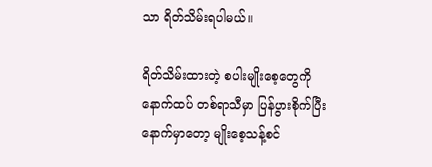သာ ရိတ်သိမ်းရပါမယ်။

ရိတ်သိမ်းထားတဲ့ စပါးမျိုးစေ့တွေကို နောက်ထပ် တစ်ရာသီမှာ ပြန်ပွားစိုက်ပြီးနောက်မှာတော့ မျိုးစေ့သန့်စင်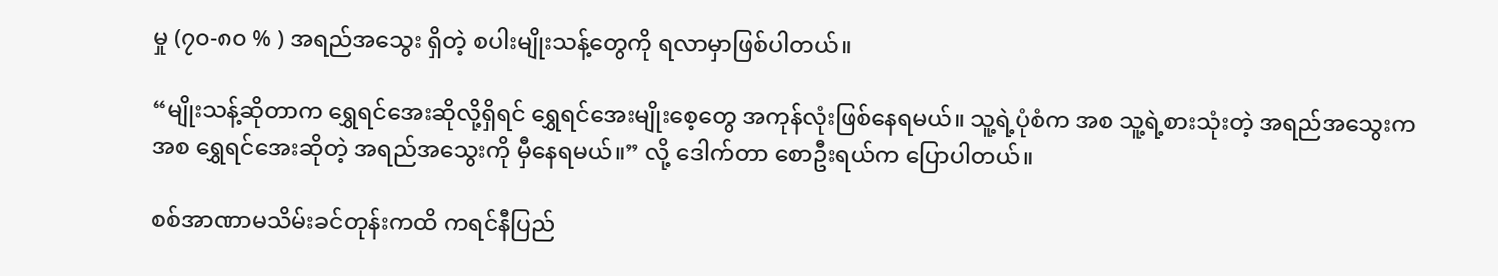မှု (၇၀-၈၀ % ) အရည်အသွေး ရှိတဲ့ စပါးမျိုးသန့်တွေကို ရလာမှာဖြစ်ပါတယ်။

“မျိုးသန့်ဆိုတာက ရွှေရင်အေးဆိုလို့ရှိရင် ရွှေရင်အေးမျိုးစေ့တွေ အကုန်လုံးဖြစ်နေရမယ်။ သူ့ရဲ့ပုံစံက အစ သူ့ရဲ့စားသုံးတဲ့ အရည်အသွေးကအစ ရွှေရင်အေးဆိုတဲ့ အရည်အသွေးကို မှီနေရမယ်။” လို့ ဒေါက်တာ စောဦးရယ်က ပြောပါတယ်။

စစ်အာဏာမသိမ်းခင်တုန်းကထိ ကရင်နီပြည်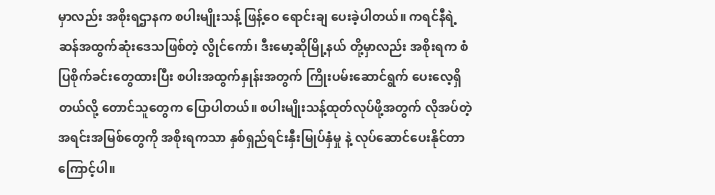မှာလည်း အစိုးရဌာနက စပါးမျိုးသန့် ဖြန့်ဝေ ရောင်းချ ပေးခဲ့ပါတယ်။ ကရင်နီရဲ့ ဆန်အထွက်ဆုံးဒေသဖြစ်တဲ့ လွိုင်ကော်၊ ဒီးမော့ဆိုမြို့နယ် တို့မှာလည်း အစိုးရက စံပြစိုက်ခင်းတွေထားပြီး စပါးအထွက်နှုန်းအတွက် ကြိုးပမ်းဆောင်ရွက် ပေးလေ့ရှိတယ်လို့ တောင်သူတွေက ပြောပါတယ်။ စပါးမျိုးသန့်ထုတ်လုပ်ဖို့အတွက် လိုအပ်တဲ့ အရင်းအမြစ်တွေကို အစိုးရကသာ နှစ်ရှည်ရင်းနှီးမြုပ်နှံမှု နဲ့ လုပ်ဆောင်ပေးနိုင်တာကြောင့်ပါ။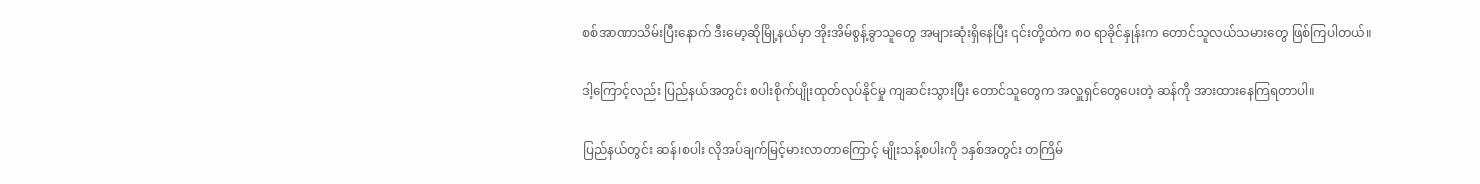စစ်အာဏာသိမ်းပြီးနောက် ဒီးမော့ဆိုမြို့နယ်မှာ အိုးအိမ်စွန့်ခွာသူတွေ အများဆုံးရှိနေပြီး ၎င်းတို့ထဲက ၈၀ ရာခိုင်နှုန်းက တောင်သူလယ်သမားတွေ ဖြစ်ကြပါတယ်။

ဒါ့‌ကြောင့်လည်း ပြည်နယ်အတွင်း စပါးစိုက်ပျိုးထုတ်လုပ်နိုင်မှု ကျဆင်းသွားပြီး တောင်သူတွေက အလှူရှင်တွေပေးတဲ့ ဆန်ကို အားထားနေကြရတာပါ။

ပြည်နယ်တွင်း ဆန်၊စပါး လိုအပ်ချက်မြင့်မားလာတာကြောင့် မျိုးသန့်စပါးကို ၁နှစ်အတွင်း တကြိမ်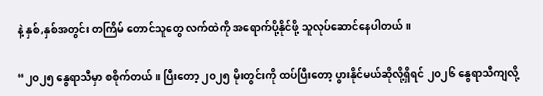နဲ့ နှစ်,နှစ်အတွင်း တကြိမ် တောင်သူတွေ လက်ထဲကို အရောက်ပို့နိုင်ဖို့ သူလုပ်ဆောင်နေပါတယ်။

“၂၀၂၅ နွေရာသီမှာ စစိုက်တယ်။ ပြီးတော့ ၂၀၂၅ မိုးတွင်းကို ထပ်ပြီးတော့ ပွားနိုင်မယ်ဆိုလို့ရှိရင် ၂၀၂၆ နွေရာသီကျလို့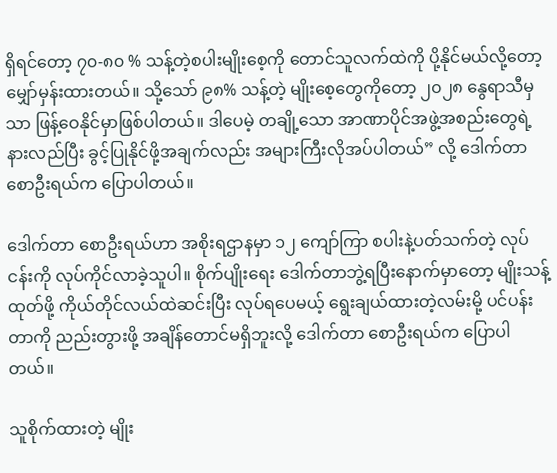ရှိရင်တော့ ၇၀-၈၀ % သန့်တဲ့စပါးမျိုးစေ့ကို တောင်သူလက်ထဲကို ပို့နိုင်မယ်လို့တော့ မျှော်မှန်းထားတယ်။ သို့သော် ၉၈% သန့်တဲ့ မျိုးစေ့တွေကိုတော့ ၂၀၂၈ နွေရာသီမှသာ ဖြန့်ဝေနိုင်မှာဖြစ်ပါတယ်။ ဒါပေမဲ့ တချို့သော အာဏာပိုင်အဖွဲ့အစည်းတွေရဲ့ နားလည်ပြီး ခွင့်ပြုနိုင်ဖို့အချက်လည်း အများကြီးလိုအပ်ပါတယ်” လို့ ဒေါက်တာစောဦးရယ်က ပြောပါတယ်။

ဒေါက်တာ စောဦးရယ်ဟာ အစိုးရဌာနမှာ ၁၂ ကျော်ကြာ စပါးနဲ့ပတ်သက်တဲ့ လုပ်ငန်းကို လုပ်ကိုင်လာခဲ့သူပါ။ စိုက်ပျိုးရေး ဒေါက်တာဘွဲ့ရပြီးနောက်မှာတော့ မျိုးသန့်ထုတ်ဖို့ ကိုယ်တိုင်လယ်ထဲဆင်းပြီး လုပ်ရပေမယ့် ရွေးချယ်ထားတဲ့လမ်းမို့ ပင်ပန်းတာကို ညည်းတွားဖို့ အချိန်တောင်မရှိဘူးလို့ ဒေါက်တာ စောဦးရယ်က ပြောပါတယ်။

သူစိုက်ထားတဲ့ မျိုး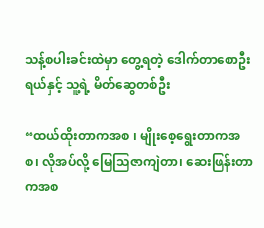သန့်စပါးခင်းထဲမှာ တွေ့ရတဲ့ ဒေါက်တာစောဦးရယ်နှင့် သူ့ရဲ့ မိတ်ဆွေတစ်ဦး

“ထယ်ထိုးတာကအစ ၊ မျိုးစေ့ရွေးတာကအစ၊ လိုအပ်လို့ မြေသြဇာကျဲတာ၊ ဆေးဖြန်းတာကအစ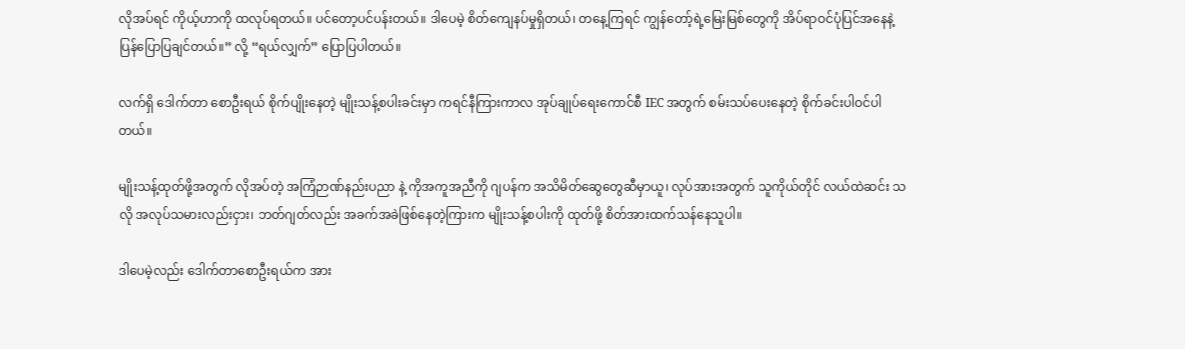လိုအပ်ရင် ကိုယ့်ဟာကို ထလုပ်ရတယ်။ ပင်တော့ပင်ပန်းတယ်။ ဒါပေမဲ့ စိတ်ကျေနပ်မှုရှိတယ်၊ တနေ့ကြရင် ကျွန်တော့်ရဲ့မြေးမြစ်တွေကို အိပ်ရာဝင်ပုံပြင်အနေနဲ့ ပြန်ပြောပြချင်တယ်။” လို့ “ရယ်လျှက်” ပြောပြပါတယ်။

လက်ရှိ ဒေါက်တာ စောဦးရယ် စိုက်ပျိုးနေတဲ့ မျိုးသန့်စပါးခင်းမှာ ကရင်နီကြားကာလ အုပ်ချုပ်ရေးကောင်စီ IEC အတွက် စမ်းသပ်ပေးနေတဲ့ စိုက်ခင်းပါဝင်ပါတယ်။

မျိုးသန့်ထုတ်ဖို့အတွက် လိုအပ်တဲ့ အကြံဉာဏ်နည်းပညာ နဲ့ ကိုအကူအညီကို ဂျပန်က အသိမိတ်ဆွေတွေဆီမှာယူ၊ လုပ်အားအတွက် သူကိုယ်တိုင် လယ်ထဲဆင်း သလို အလုပ်သမားလည်းငှား၊ ဘတ်ဂျတ်လည်း အခက်အခဲဖြစ်နေတဲ့ကြားက မျိုးသန့်စပါးကို ထုတ်ဖို့ စိတ်အားထက်သန်နေသူပါ။

ဒါပေမဲ့လည်း ဒေါက်တာစောဦးရယ်က အား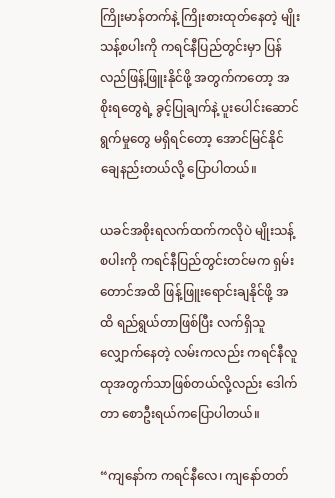ကြိုးမာန်တက်နဲ့ ကြိုးစားထုတ်နေတဲ့ မျိုးသန့်စပါးကို ကရင်နီပြည်တွင်းမှာ ပြန်လည်ဖြန့်ဖြူးနိုင်ဖို့ အတွက်ကတော့ အစိုးရတွေရဲ့ ခွင့်ပြုချက်နဲ့ ပူးပေါင်းဆောင်ရွက်မှုတွေ မရှိရင်တော့ အောင်မြင်နိုင်ချေနည်းတယ်လို့ ပြောပါတယ်။

ယခင်အစိုးရလက်ထက်ကလိုပဲ မျိုးသန့်စပါးကို ကရင်နီပြည်တွင်းတင်မက ရှမ်းတောင်အထိ ဖြန့်ဖြူးရောင်းချနိုင်ဖို့ အထိ ရည်ရွယ်တာဖြစ်ပြီး လက်ရှိသူလျှောက်နေတဲ့ လမ်းကလည်း ကရင်နီလူထုအတွက်သာဖြစ်တယ်လို့လည်း ‌ဒေါက်တာ စောဦးရယ်ကပြောပါတယ်။

“ကျနော်က ကရင်နီလေ၊ ကျနော်တတ်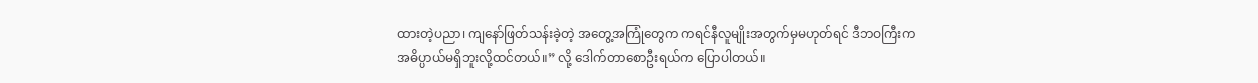ထားတဲ့ပညာ၊ ကျနော်ဖြတ်သန်းခဲ့တဲ့ အတွေ့အကြုံတွေက ကရင်နီလူမျိုးအတွက်မှမဟုတ်ရင် ဒီဘဝကြီးက အဓိပ္ပာယ်မရှိဘူးလို့ထင်တယ်။” လို့ ဒေါက်တာစောဦးရယ်က ပြောပါတယ်။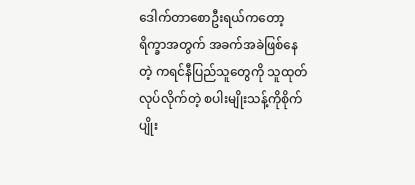ဒေါက်တာစောဦးရယ်ကတော့ ရိက္ခာအတွက် အခက်အခဲဖြစ်နေတဲ့ ကရင်နီပြည်သူတွေကို သူထုတ်လုပ်လိုက်တဲ့ စပါးမျိုးသန့်ကိုစိုက်ပျိုး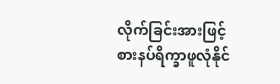လိုက်ခြင်းအားဖြင့် စားနပ်ရိက္ခာဖူလုံနိုင်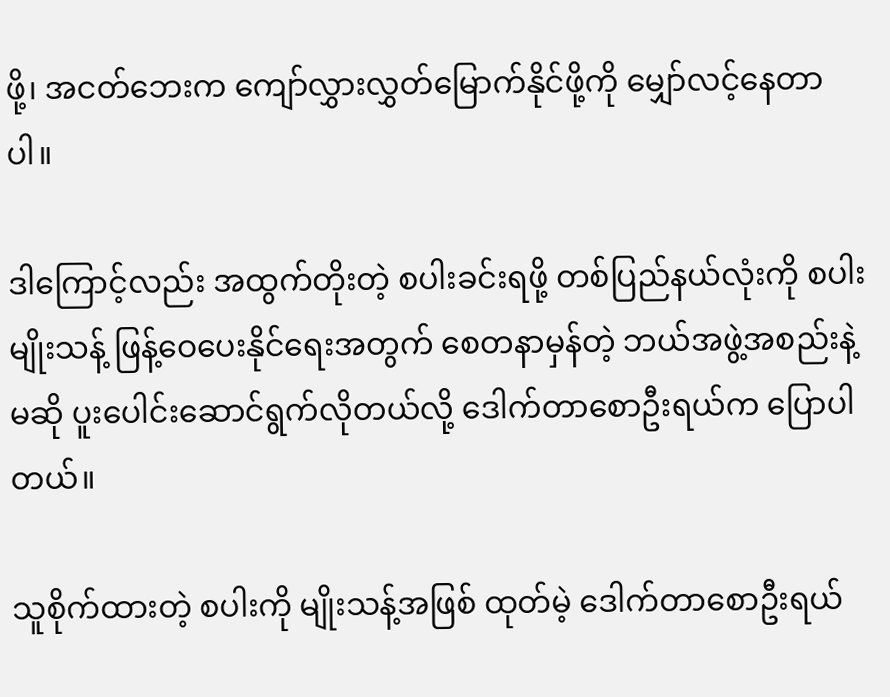ဖို့၊ အငတ်ဘေးက ကျော်လွှားလွှတ်မြောက်နိုင်ဖို့ကို မျှော်လင့်နေတာပါ။

ဒါကြောင့်လည်း အထွက်တိုးတဲ့ စပါးခင်းရဖို့ တစ်ပြည်နယ်လုံးကို စပါးမျိုးသန့် ဖြန့်ဝေပေးနိုင်ရေးအတွက် စေတနာမှန်တဲ့ ဘယ်အဖွဲ့အစည်းနဲ့မဆို ပူးပေါင်းဆောင်ရွက်လိုတယ်လို့ ဒေါက်တာစောဦးရယ်က ပြောပါတယ်။

သူစိုက်ထားတဲ့ စပါးကို မျိုးသန့်အဖြစ် ထုတ်မဲ့ ဒေါက်တာစောဦးရယ်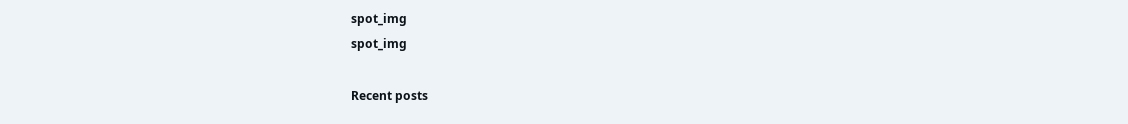spot_img
spot_img

Recent posts